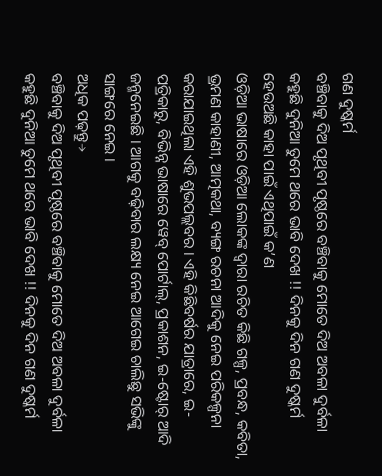ଗଣ ଦୁଷ୍କର୍ମ
ବଞ୍ଚିବାକୁ ଦିଅ ପୃଥିବୀ ପୃଷ୍ଠରେ ବଞ୍ଚିବାକୁ ମୋତେ ଦିଅ ଅବଳା ଦୁର୍ବଳା କହୁଛି ଦୁନିଆ ତୁମେ ଥରେ ଭାବି ଦେଖ !! ଦିନକୁ ଦିନ ଗଣ ଦୁଷ୍କର୍ମ ହେଉଅଛି କାହା ପାଇଁ ଏଥିପାଇଁ କ’ଣ
ଓଡ଼ିଆ ଭାଷାରେ ଓଡ଼ିଆ ଲୋକଙ୍କ ଦ୍ୱାରା ରଚିତ କିଛି ଗଳ୍ପ, ପ୍ରବନ୍ଧ, କବିତା, ଭ୍ରମଣ କାହାଣୀ, ଆତ୍ମକଥା, ବ୍ୟଙ୍ଗ ରଚନା ଆଦିକୁ ନେଇ ପରିକଳ୍ପନା କରାଯାଇଥିଲା ଏହି ଶୁଭପଲ୍ଲବର । ଏହି କିଛିବର୍ଷର ଯାତ୍ରାରେ, ଇ-ପତ୍ରିକାରୁ, ବିଭିନ୍ନ ଭାଷାରେ ୱେବ୍ ପୋର୍ଟାଲ୍, ପ୍ରକାଶନ, ଇ-ଷ୍ଟୋର୍ ଆଦି ଜନ୍ମନେଇଛି । ଆଗକୁ ବଢ଼ିବାର ଲକ୍ଷ୍ୟ ନେଇ ଆଗେଇ ଚାଲିଛୁ ସଭିଙ୍କୁ ସାଙ୍ଗରେ ନେଇ ।
ଅଧିକ ପଢ଼ନ୍ତୁ→
ବଞ୍ଚିବାକୁ ଦିଅ ପୃଥିବୀ ପୃଷ୍ଠରେ ବଞ୍ଚିବାକୁ ମୋତେ ଦିଅ ଅବଳା ଦୁର୍ବଳା କହୁଛି ଦୁନିଆ ତୁମେ ଥରେ ଭାବି ଦେଖ !! ଦିନକୁ ଦିନ ଗଣ ଦୁଷ୍କର୍ମ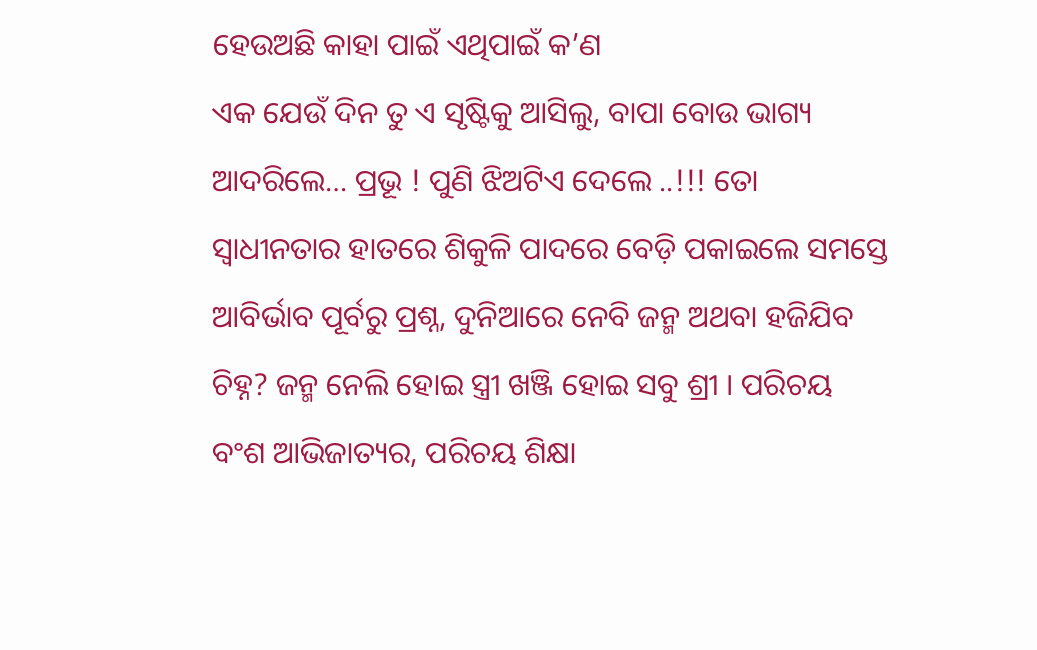ହେଉଅଛି କାହା ପାଇଁ ଏଥିପାଇଁ କ’ଣ
ଏକ ଯେଉଁ ଦିନ ତୁ ଏ ସୃଷ୍ଟିକୁ ଆସିଲୁ, ବାପା ବୋଉ ଭାଗ୍ୟ ଆଦରିଲେ… ପ୍ରଭୂ ! ପୁଣି ଝିଅଟିଏ ଦେଲେ ..!!! ତୋ ସ୍ୱାଧୀନତାର ହାତରେ ଶିକୁଳି ପାଦରେ ବେଡ଼ି ପକାଇଲେ ସମସ୍ତେ
ଆବିର୍ଭାବ ପୂର୍ବରୁ ପ୍ରଶ୍ନ, ଦୁନିଆରେ ନେବି ଜନ୍ମ ଅଥବା ହଜିଯିବ ଚିହ୍ନ? ଜନ୍ମ ନେଲି ହୋଇ ସ୍ତ୍ରୀ ଖଞ୍ଜି ହୋଇ ସବୁ ଶ୍ରୀ । ପରିଚୟ ବଂଶ ଆଭିଜାତ୍ୟର, ପରିଚୟ ଶିକ୍ଷା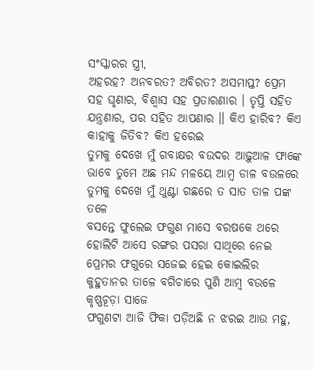ସଂସ୍କାରର ସ୍ତ୍ରୀ,
ଅହରହ? ଅନବରତ? ଅବିରତ? ଅସମାପ୍ତ? ପ୍ରେମ ସହ ଘୃଣାର, ବିଶ୍ଵାସ ସହ ପ୍ରତାରଣାର । ତୃପ୍ତି ସହିତ ଯନ୍ତ୍ରଣାର, ପର ସହିତ ଆପଣାର ॥ କିଏ ହାରିବ? କିଏ କାହାକୁ ଜିତିବ? କିଏ ହରେଇ
ତୁମକୁ ଦେଖେ ମୁଁ ଗବାକ୍ଷର ବଉଦର ଆଢ଼ୁଆଳ ଫାଙ୍କେ ଭାବେ ତୁମେ ଅଛ ମନ୍ଦ ମଳୟେ ଆମ୍ବ ଡାଳ ବଉଳରେ ତୁମକୁ ଦେଖେ ମୁଁ ଥୁଣ୍ଟା ଗଛରେ ତ ସାତ ତାଳ ପଙ୍କ ତଳେ
ବସନ୍ତେ ଫୁଲେଇ ଫଗୁଣ ମାସେ ବରଷକେ ଥରେ ହୋଲିଟି ଆସେ ରଙ୍ଗର ପସରା ସାଥିରେ ନେଇ ପ୍ରେମର ଫଗୁରେ ସଜେଇ ହେଇ କୋଇଲିର କୁହୁତାନର ତାଳେ ବଗିଚାରେ ପୁଣି ଆମ୍ବ ବଉଳେ କୃଷ୍ଣଚୂଡ଼ା ସାଜେ
ଫଗୁଣଟା ଆଜି ଫିକା ପଡ଼ିଅଛି ନ ଝରଇ ଆଉ ମହୁ,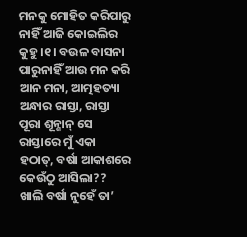ମନକୁ ମୋହିତ କରିପାରୁ ନାହିଁ ଆଜି କୋଇଲିର କୁହୁ ।୧। ବଉଳ ବାସନା ପାରୁନାହିଁ ଆଉ ମନ କରି ଆନ ମନା, ଆତ୍ମହତ୍ୟା
ଅନ୍ଧାର ରାସ୍ତା, ରାସ୍ତା ପୂରା ଶୂନ୍ଶାନ୍ ସେ ରାସ୍ତାରେ ମୁଁ ଏକା ହଠାତ୍, ବର୍ଷା ଆକାଶରେ କେଉଁଠୁ ଆସିଲା?? ଖାଲି ବର୍ଷା ନୁହେଁ ତା’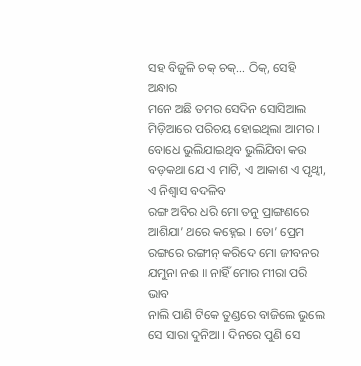ସହ ବିଜୁଳି ଚକ୍ ଚକ୍… ଠିକ୍, ସେହି ଅନ୍ଧାର
ମନେ ଅଛି ତମର ସେଦିନ ସୋସିଆଲ ମିଡ଼ିଆରେ ପରିଚୟ ହୋଇଥିଲା ଆମର । ବୋଧେ ଭୁଲିଯାଇଥିବ ଭୁଲିଯିବା କଉ ବଡ଼କଥା ଯେ ଏ ମାଟି, ଏ ଆକାଶ ଏ ପୃଥ୍ୱୀ, ଏ ନିଶ୍ୱାସ ବଦଳିବ
ରଙ୍ଗ ଅବିର ଧରି ମୋ ତନୁ ପ୍ରାଙ୍ଗଣରେ ଆଶିଯା’ ଥରେ କହ୍ନେଇ । ତୋ’ ପ୍ରେମ ରଙ୍ଗରେ ରଙ୍ଗୀନ୍ କରିଦେ ମୋ ଜୀବନର ଯମୁନା ନଈ ॥ ନାହିଁ ମୋର ମୀରା ପରି ଭାବ
ନାଲି ପାଣି ଟିକେ ତୁଣ୍ଡରେ ବାଜିଲେ ଭୁଲେ ସେ ସାରା ଦୁନିଆ । ଦିନରେ ପୁଣି ସେ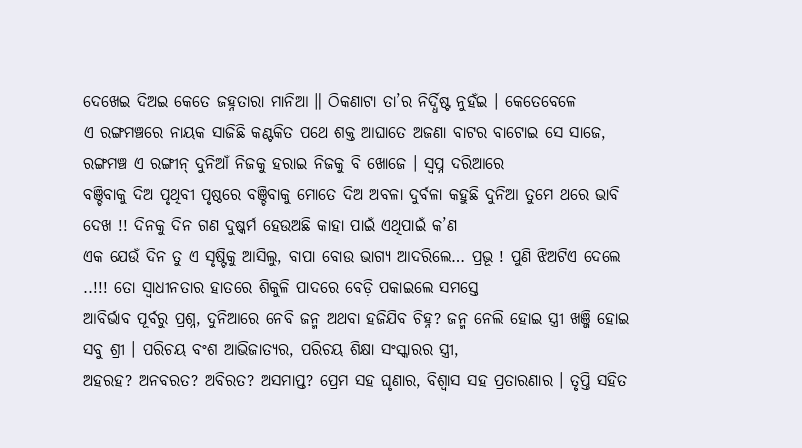ଦେଖେଇ ଦିଅଇ କେତେ ଜହ୍ନତାରା ମାନିଆ ॥ ଠିକଣାଟା ତା’ର ନିର୍ଦ୍ଧିଷ୍ଟ ନୁହଁଇ । କେତେବେଳେ
ଏ ରଙ୍ଗମଞ୍ଚରେ ନାୟକ ସାଜିଛି କଣ୍ଟକିତ ପଥେ ଶକ୍ତ ଆଘାତେ ଅଜଣା ବାଟର ବାଟୋଇ ସେ ସାଜେ, ରଙ୍ଗମଞ୍ଚ ଏ ରଙ୍ଗୀନ୍ ଦୁନିଆଁ ନିଜକୁ ହରାଇ ନିଜକୁ ବି ଖୋଜେ । ସ୍ୱପ୍ନ ଦରିଆରେ
ବଞ୍ଚିବାକୁ ଦିଅ ପୃଥିବୀ ପୃଷ୍ଠରେ ବଞ୍ଚିବାକୁ ମୋତେ ଦିଅ ଅବଳା ଦୁର୍ବଳା କହୁଛି ଦୁନିଆ ତୁମେ ଥରେ ଭାବି ଦେଖ !! ଦିନକୁ ଦିନ ଗଣ ଦୁଷ୍କର୍ମ ହେଉଅଛି କାହା ପାଇଁ ଏଥିପାଇଁ କ’ଣ
ଏକ ଯେଉଁ ଦିନ ତୁ ଏ ସୃଷ୍ଟିକୁ ଆସିଲୁ, ବାପା ବୋଉ ଭାଗ୍ୟ ଆଦରିଲେ… ପ୍ରଭୂ ! ପୁଣି ଝିଅଟିଏ ଦେଲେ ..!!! ତୋ ସ୍ୱାଧୀନତାର ହାତରେ ଶିକୁଳି ପାଦରେ ବେଡ଼ି ପକାଇଲେ ସମସ୍ତେ
ଆବିର୍ଭାବ ପୂର୍ବରୁ ପ୍ରଶ୍ନ, ଦୁନିଆରେ ନେବି ଜନ୍ମ ଅଥବା ହଜିଯିବ ଚିହ୍ନ? ଜନ୍ମ ନେଲି ହୋଇ ସ୍ତ୍ରୀ ଖଞ୍ଜି ହୋଇ ସବୁ ଶ୍ରୀ । ପରିଚୟ ବଂଶ ଆଭିଜାତ୍ୟର, ପରିଚୟ ଶିକ୍ଷା ସଂସ୍କାରର ସ୍ତ୍ରୀ,
ଅହରହ? ଅନବରତ? ଅବିରତ? ଅସମାପ୍ତ? ପ୍ରେମ ସହ ଘୃଣାର, ବିଶ୍ଵାସ ସହ ପ୍ରତାରଣାର । ତୃପ୍ତି ସହିତ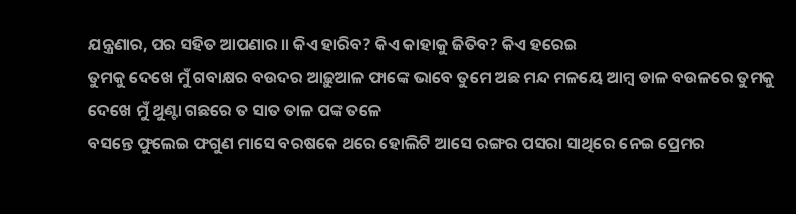ଯନ୍ତ୍ରଣାର, ପର ସହିତ ଆପଣାର ॥ କିଏ ହାରିବ? କିଏ କାହାକୁ ଜିତିବ? କିଏ ହରେଇ
ତୁମକୁ ଦେଖେ ମୁଁ ଗବାକ୍ଷର ବଉଦର ଆଢ଼ୁଆଳ ଫାଙ୍କେ ଭାବେ ତୁମେ ଅଛ ମନ୍ଦ ମଳୟେ ଆମ୍ବ ଡାଳ ବଉଳରେ ତୁମକୁ ଦେଖେ ମୁଁ ଥୁଣ୍ଟା ଗଛରେ ତ ସାତ ତାଳ ପଙ୍କ ତଳେ
ବସନ୍ତେ ଫୁଲେଇ ଫଗୁଣ ମାସେ ବରଷକେ ଥରେ ହୋଲିଟି ଆସେ ରଙ୍ଗର ପସରା ସାଥିରେ ନେଇ ପ୍ରେମର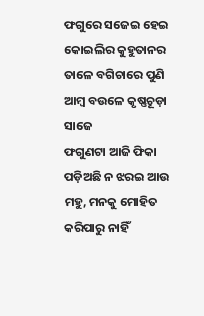ଫଗୁରେ ସଜେଇ ହେଇ କୋଇଲିର କୁହୁତାନର ତାଳେ ବଗିଚାରେ ପୁଣି ଆମ୍ବ ବଉଳେ କୃଷ୍ଣଚୂଡ଼ା ସାଜେ
ଫଗୁଣଟା ଆଜି ଫିକା ପଡ଼ିଅଛି ନ ଝରଇ ଆଉ ମହୁ, ମନକୁ ମୋହିତ କରିପାରୁ ନାହିଁ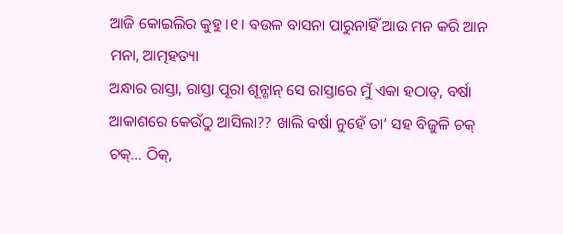ଆଜି କୋଇଲିର କୁହୁ ।୧। ବଉଳ ବାସନା ପାରୁନାହିଁ ଆଉ ମନ କରି ଆନ ମନା, ଆତ୍ମହତ୍ୟା
ଅନ୍ଧାର ରାସ୍ତା, ରାସ୍ତା ପୂରା ଶୂନ୍ଶାନ୍ ସେ ରାସ୍ତାରେ ମୁଁ ଏକା ହଠାତ୍, ବର୍ଷା ଆକାଶରେ କେଉଁଠୁ ଆସିଲା?? ଖାଲି ବର୍ଷା ନୁହେଁ ତା’ ସହ ବିଜୁଳି ଚକ୍ ଚକ୍… ଠିକ୍,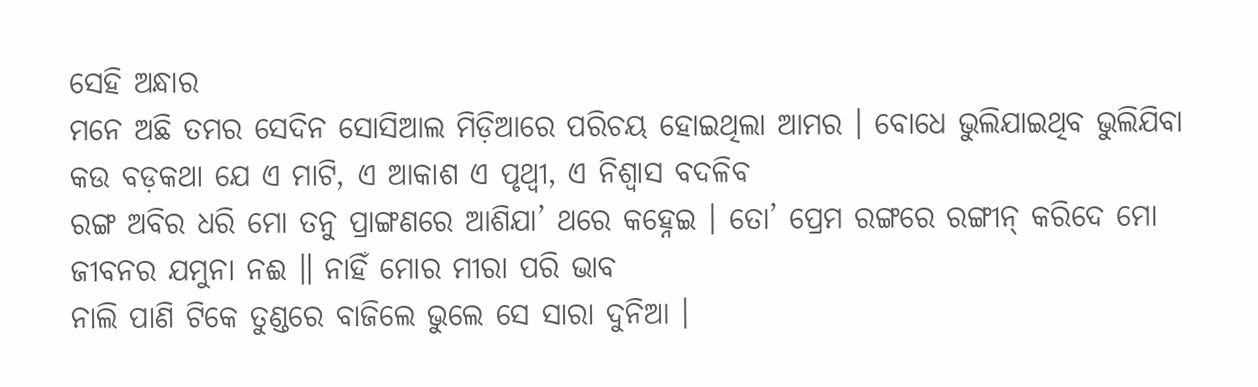ସେହି ଅନ୍ଧାର
ମନେ ଅଛି ତମର ସେଦିନ ସୋସିଆଲ ମିଡ଼ିଆରେ ପରିଚୟ ହୋଇଥିଲା ଆମର । ବୋଧେ ଭୁଲିଯାଇଥିବ ଭୁଲିଯିବା କଉ ବଡ଼କଥା ଯେ ଏ ମାଟି, ଏ ଆକାଶ ଏ ପୃଥ୍ୱୀ, ଏ ନିଶ୍ୱାସ ବଦଳିବ
ରଙ୍ଗ ଅବିର ଧରି ମୋ ତନୁ ପ୍ରାଙ୍ଗଣରେ ଆଶିଯା’ ଥରେ କହ୍ନେଇ । ତୋ’ ପ୍ରେମ ରଙ୍ଗରେ ରଙ୍ଗୀନ୍ କରିଦେ ମୋ ଜୀବନର ଯମୁନା ନଈ ॥ ନାହିଁ ମୋର ମୀରା ପରି ଭାବ
ନାଲି ପାଣି ଟିକେ ତୁଣ୍ଡରେ ବାଜିଲେ ଭୁଲେ ସେ ସାରା ଦୁନିଆ ।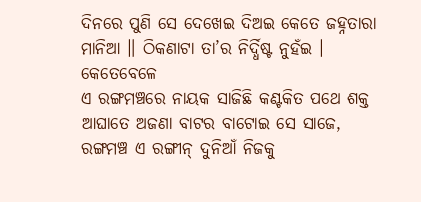ଦିନରେ ପୁଣି ସେ ଦେଖେଇ ଦିଅଇ କେତେ ଜହ୍ନତାରା ମାନିଆ ॥ ଠିକଣାଟା ତା’ର ନିର୍ଦ୍ଧିଷ୍ଟ ନୁହଁଇ । କେତେବେଳେ
ଏ ରଙ୍ଗମଞ୍ଚରେ ନାୟକ ସାଜିଛି କଣ୍ଟକିତ ପଥେ ଶକ୍ତ ଆଘାତେ ଅଜଣା ବାଟର ବାଟୋଇ ସେ ସାଜେ, ରଙ୍ଗମଞ୍ଚ ଏ ରଙ୍ଗୀନ୍ ଦୁନିଆଁ ନିଜକୁ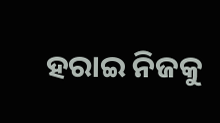ହରାଇ ନିଜକୁ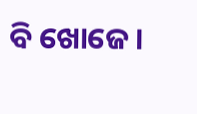ବି ଖୋଜେ ।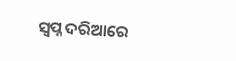ସ୍ୱପ୍ନ ଦରିଆରେ